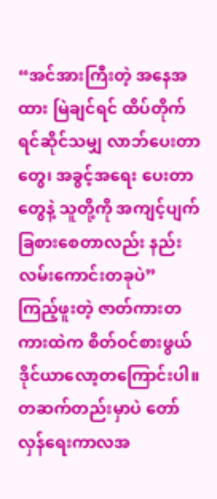“အင်အားကြီးတဲ့ အနေအထား မြဲချင်ရင် ထိပ်တိုက်ရင်ဆိုင်သမျှ လာဘ်ပေးတာတွေ၊ အခွင့်အရေး ပေးတာတွေနဲ့ သူတို့ကို အကျင့်ပျက်ခြစားစေတာလည်း နည်းလမ်းကောင်းတခုပဲ”
ကြည့်ဖူးတဲ့ ဇာတ်ကားတကားထဲက စိတ်ဝင်စားဖွယ် ဒိုင်ယာလော့တကြောင်းပါ။
တဆက်တည်းမှာပဲ တော်လှန်ရေးကာလအ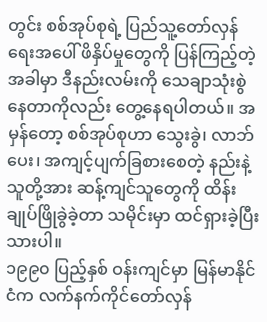တွင်း စစ်အုပ်စုရဲ့ ပြည်သူ့တော်လှန်ရေးအပေါ် ဖိနှိပ်မှုတွေကို ပြန်ကြည့်တဲ့အခါမှာ ဒီနည်းလမ်းကို သေချာသုံးစွဲနေတာကိုလည်း တွေ့နေရပါတယ်။ အမှန်တော့ စစ်အုပ်စုဟာ သွေးခွဲ၊ လာဘ်ပေး၊ အကျင့်ပျက်ခြစားစေတဲ့ နည်းနဲ့ သူတို့အား ဆန့်ကျင်သူတွေကို ထိန်းချုပ်ဖြိုခွဲခဲ့တာ သမိုင်းမှာ ထင်ရှားခဲ့ပြီးသားပါ။
၁၉၉၀ ပြည့်နှစ် ဝန်းကျင်မှာ မြန်မာနိုင်ငံက လက်နက်ကိုင်တော်လှန်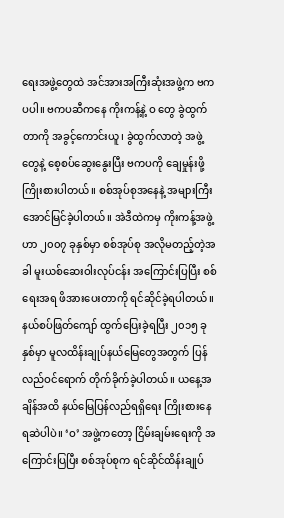ရေးအဖွဲ့တွေထဲ အင်အားအကြီးဆုံးအဖွဲ့က ဗကပပါ။ ဗကပဆီကနေ ကိုးကန့်နဲ့ ဝ တွေ ခွဲထွက်တာကို အခွင့်ကောင်းယူ၊ ခွဲထွက်လာတဲ့ အဖွဲ့တွေနဲ့ စေ့စပ်ဆွေးနွေးပြီး ဗကပကို ချေမှုန်းဖို့ ကြိုးစားပါတယ်။ စစ်အုပ်စုအနေနဲ့ အများကြီး အောင်မြင်ခဲ့ပါတယ်။ အဲဒီထဲကမှ ကိုးကန့်အဖွဲ့ဟာ ၂၀၀၇ ခုနှစ်မှာ စစ်အုပ်စု အလိုမတည့်တဲ့အခါ မူးယစ်ဆေးဝါးလုပ်ငန်း အကြောင်းပြပြီး စစ်ရေးအရ ဖိအားပေးတာကို ရင်ဆိုင်ခဲ့ရပါတယ်။ နယ်စပ်ဖြတ်ကျော် ထွက်ပြေးခဲ့ရပြီး ၂၀၁၅ ခုနှစ်မှာ မူလထိန်းချုပ်နယ်မြေတွေအတွက် ပြန်လည်ဝင်ရောက် တိုက်ခိုက်ခဲ့ပါတယ်။ ယနေ့အချိန်အထိ နယ်မြေပြန်လည်ရရှိရေး ကြိုးစားနေရဆဲပါပဲ။ ‘ဝ’ အဖွဲ့ကတော့ ငြိမ်းချမ်းရေးကို အကြောင်းပြပြီး စစ်အုပ်စုက ရင်ဆိုင်ထိန်းချုပ်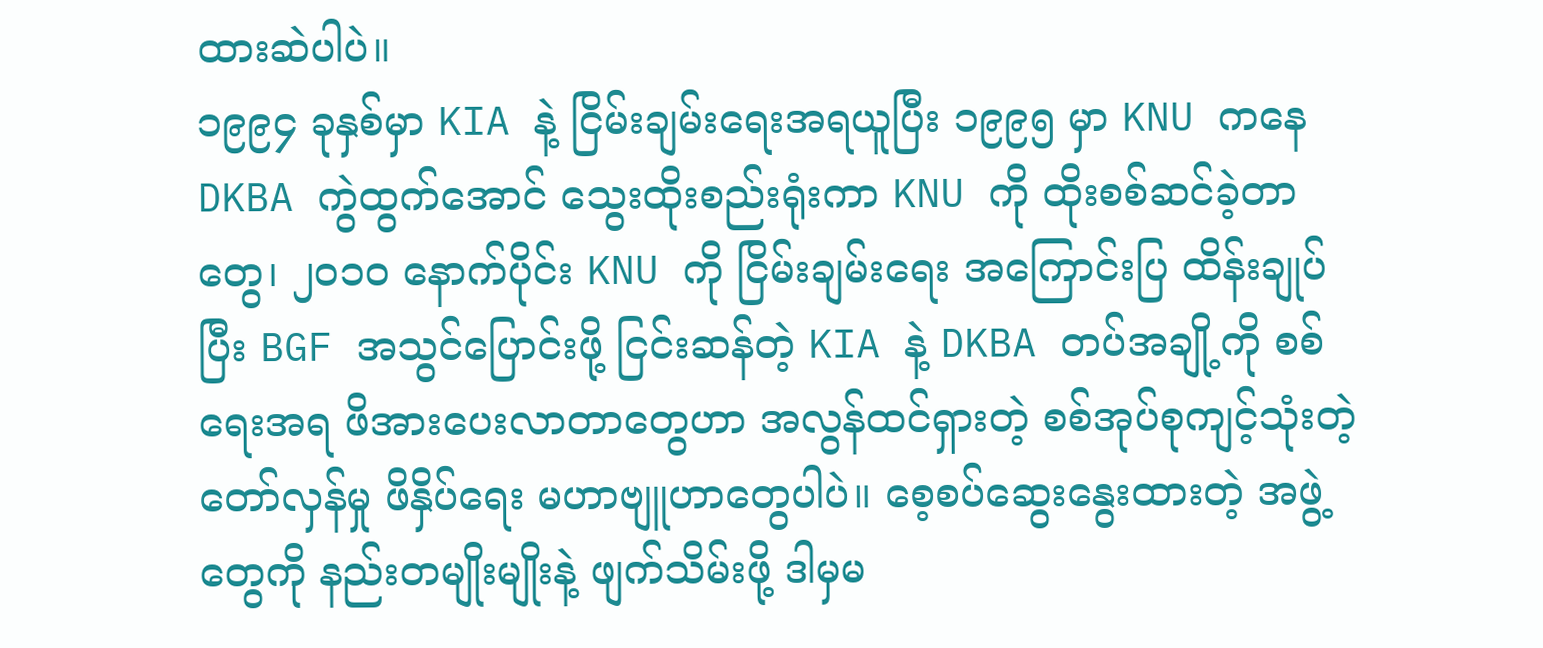ထားဆဲပါပဲ။
၁၉၉၄ ခုနှစ်မှာ KIA နဲ့ ငြိမ်းချမ်းရေးအရယူပြီး ၁၉၉၅ မှာ KNU ကနေ DKBA ကွဲထွက်အောင် သွေးထိုးစည်းရုံးကာ KNU ကို ထိုးစစ်ဆင်ခဲ့တာတွေ၊ ၂၀၁၀ နောက်ပိုင်း KNU ကို ငြိမ်းချမ်းရေး အကြောင်းပြ ထိန်းချုပ်ပြီး BGF အသွင်ပြောင်းဖို့ ငြင်းဆန်တဲ့ KIA နဲ့ DKBA တပ်အချို့ကို စစ်ရေးအရ ဖိအားပေးလာတာတွေဟာ အလွန်ထင်ရှားတဲ့ စစ်အုပ်စုကျင့်သုံးတဲ့ တော်လှန်မှု ဖိနှိပ်ရေး မဟာဗျူဟာတွေပါပဲ။ စေ့စပ်ဆွေးနွေးထားတဲ့ အဖွဲ့တွေကို နည်းတမျိုးမျိုးနဲ့ ဖျက်သိမ်းဖို့ ဒါမှမ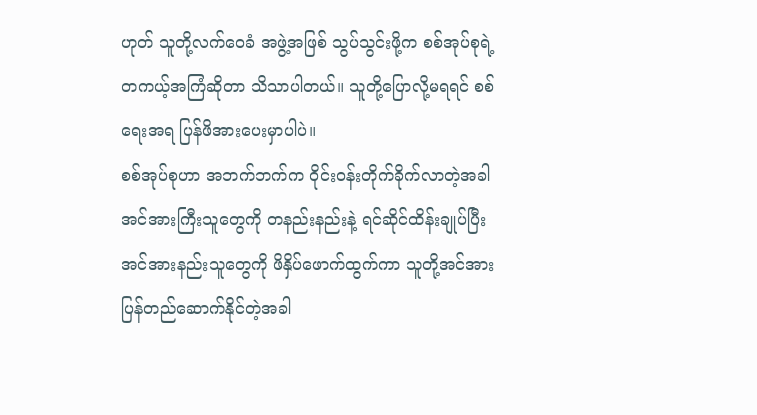ဟုတ် သူတို့လက်ဝေခံ အဖွဲ့အဖြစ် သွပ်သွင်းဖို့က စစ်အုပ်စုရဲ့ တကယ့်အကြံဆိုတာ သိသာပါတယ်။ သူတို့ပြောလို့မရရင် စစ်ရေးအရ ပြန်ဖိအားပေးမှာပါပဲ။
စစ်အုပ်စုဟာ အဘက်ဘက်က ဝိုင်းဝန်းတိုက်ခိုက်လာတဲ့အခါ အင်အားကြီးသူတွေကို တနည်းနည်းနဲ့ ရင်ဆိုင်ထိန်းချုပ်ပြီး အင်အားနည်းသူတွေကို ဖိနှိပ်ဖောက်ထွက်ကာ သူတို့အင်အား ပြန်တည်ဆောက်နိုင်တဲ့အခါ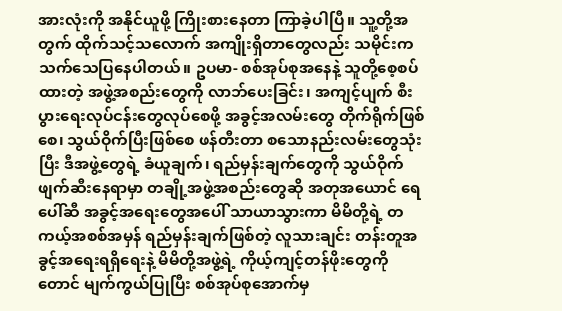အားလုံးကို အနိုင်ယူဖို့ ကြိုးစားနေတာ ကြာခဲ့ပါပြီ။ သူ့တို့အတွက် ထိုက်သင့်သလောက် အကျိုးရှိတာတွေလည်း သမိုင်းက သက်သေပြနေပါတယ်။ ဥပမာ- စစ်အုပ်စုအနေနဲ့ သူတို့စေ့စပ်ထားတဲ့ အဖွဲ့အစည်းတွေကို လာဘ်ပေးခြင်း၊ အကျင့်ပျက် စီးပွားရေးလုပ်ငန်းတွေလုပ်စေဖို့ အခွင့်အလမ်းတွေ တိုက်ရိုက်ဖြစ်စေ၊ သွယ်ဝိုက်ပြီးဖြစ်စေ ဖန်တီးတာ စသောနည်းလမ်းတွေသုံးပြီး ဒီအဖွဲ့တွေရဲ့ ခံယူချက်၊ ရည်မှန်းချက်တွေကို သွယ်ဝိုက် ဖျက်ဆီးနေရာမှာ တချို့အဖွဲ့အစည်းတွေဆို အတုအယောင် ရေပေါ်ဆီ အခွင့်အရေးတွေအပေါ် သာယာသွားကာ မိမိတို့ရဲ့ တကယ့်အစစ်အမှန် ရည်မှန်းချက်ဖြစ်တဲ့ လူသားချင်း တန်းတူအခွင့်အရေးရရှိရေးနဲ့ မိမိတို့အဖွဲ့ရဲ့ ကိုယ့်ကျင့်တန်ဖိုးတွေကိုတောင် မျက်ကွယ်ပြုပြီး စစ်အုပ်စုအောက်မှ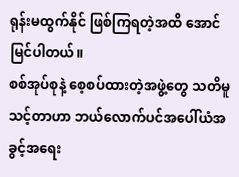ရုန်းမထွက်နိုင် ဖြစ်ကြရတဲ့အထိ အောင်မြင်ပါတယ်။
စစ်အုပ်စုနဲ့ စေ့စပ်ထားတဲ့အဖွဲ့တွေ သတိမူသင့်တာဟာ ဘယ်လောက်ပင်အပေါ်ယံအခွင့်အရေး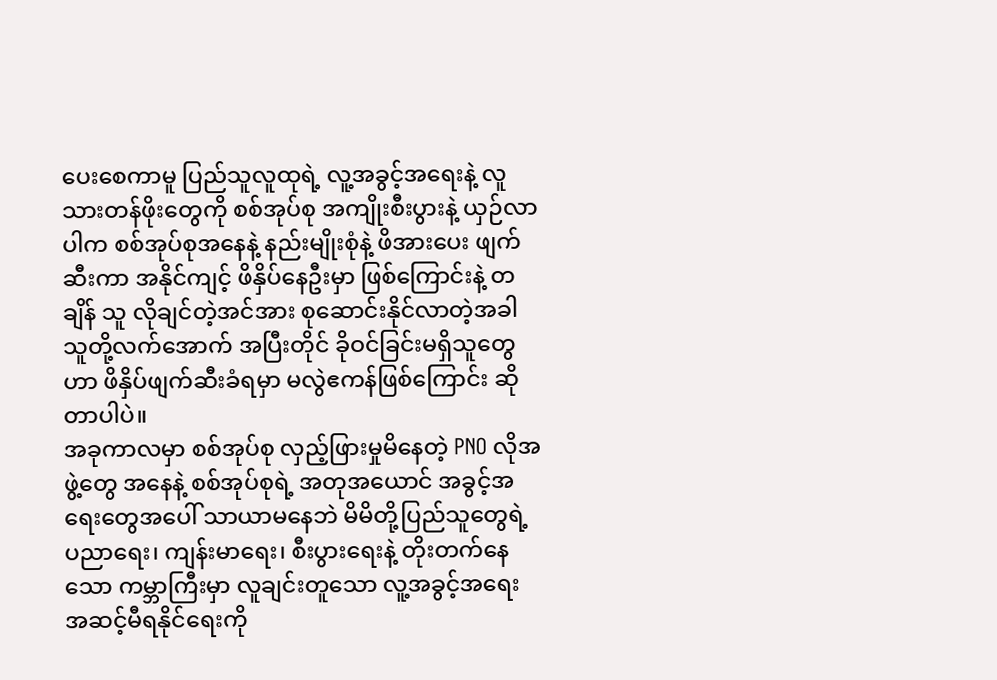ပေးစေကာမူ ပြည်သူလူထုရဲ့ လူ့အခွင့်အရေးနဲ့ လူသားတန်ဖိုးတွေကို စစ်အုပ်စု အကျိုးစီးပွားနဲ့ ယှဉ်လာပါက စစ်အုပ်စုအနေနဲ့ နည်းမျိုးစုံနဲ့ ဖိအားပေး ဖျက်ဆီးကာ အနိုင်ကျင့် ဖိနှိပ်နေဦးမှာ ဖြစ်ကြောင်းနဲ့ တချိန် သူ လိုချင်တဲ့အင်အား စုဆောင်းနိုင်လာတဲ့အခါ သူတို့လက်အောက် အပြီးတိုင် ခိုဝင်ခြင်းမရှိသူတွေဟာ ဖိနှိပ်ဖျက်ဆီးခံရမှာ မလွဲဧကန်ဖြစ်ကြောင်း ဆိုတာပါပဲ။
အခုကာလမှာ စစ်အုပ်စု လှည့်ဖြားမှုမိနေတဲ့ PNO လိုအဖွဲ့တွေ အနေနဲ့ စစ်အုပ်စုရဲ့ အတုအယောင် အခွင့်အရေးတွေအပေါ် သာယာမနေဘဲ မိမိတို့ပြည်သူတွေရဲ့ ပညာရေး၊ ကျန်းမာရေး၊ စီးပွားရေးနဲ့ တိုးတက်နေသော ကမ္ဘာကြီးမှာ လူချင်းတူသော လူ့အခွင့်အရေး အဆင့်မီရနိုင်ရေးကို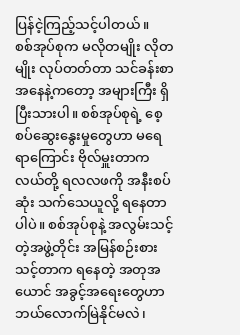ပြန်ငဲ့ကြည့်သင့်ပါတယ်။
စစ်အုပ်စုက မလိုတမျိုး လိုတမျိုး လုပ်တတ်တာ သင်ခန်းစာအနေနဲ့ကတော့ အများကြီး ရှိပြီးသားပါ။ စစ်အုပ်စုရဲ့ စေ့စပ်ဆွေးနွေးမှုတွေဟာ မရေရာကြောင်း ဗိုလ်မှူးတာကလယ်တို့ ရလလဖကို အနီးစပ်ဆုံး သက်သေယူလို့ ရနေတာပါပဲ။ စစ်အုပ်စုနဲ့ အလွမ်းသင့်တဲ့အဖွဲ့တိုင်း အမြန်စဉ်းစားသင့်တာက ရနေတဲ့ အတုအယောင် အခွင့်အရေးတွေဟာ ဘယ်လောက်မြဲနိုင်မလဲ၊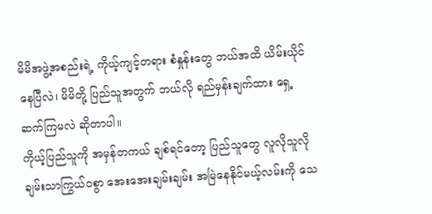မိမိအဖွဲ့အစည်းရဲ့ ကိုယ့်ကျင့်တရား စံနှုန်းတွေ ဘယ်အထိ ယိမ်းယိုင်နေပြီလဲ၊ မိမိတို့ ပြည်သူအတွက် ဘယ်လို ရည်မှန်းချက်ထား ရှေ့ဆက်ကြမလဲ ဆိုတာပါ။
ကိုယ့်ပြည်သူကို အမှန်တကယ် ချစ်ရင်တော့ ပြည်သူတွေ လူလိုသူလို ချမ်းသာကြွယ်ဝစွာ အေးအေးချမ်းချမ်း အမြဲနေနိုင်မယ့်လမ်းကို သေ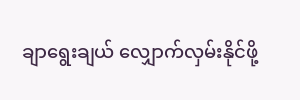ချာရွေးချယ် လျှောက်လှမ်းနိုင်ဖို့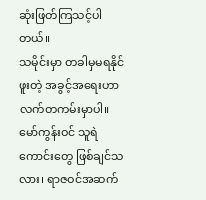ဆုံးဖြတ်ကြသင့်ပါတယ်။
သမိုင်းမှာ တခါမှမရနိုင်ဖူးတဲ့ အခွင့်အရေးဟာ လက်တကမ်းမှာပါ။ မော်ကွန်းဝင် သူရဲကောင်းတွေ ဖြစ်ချင်သလား၊ ရာဇဝင်အဆက်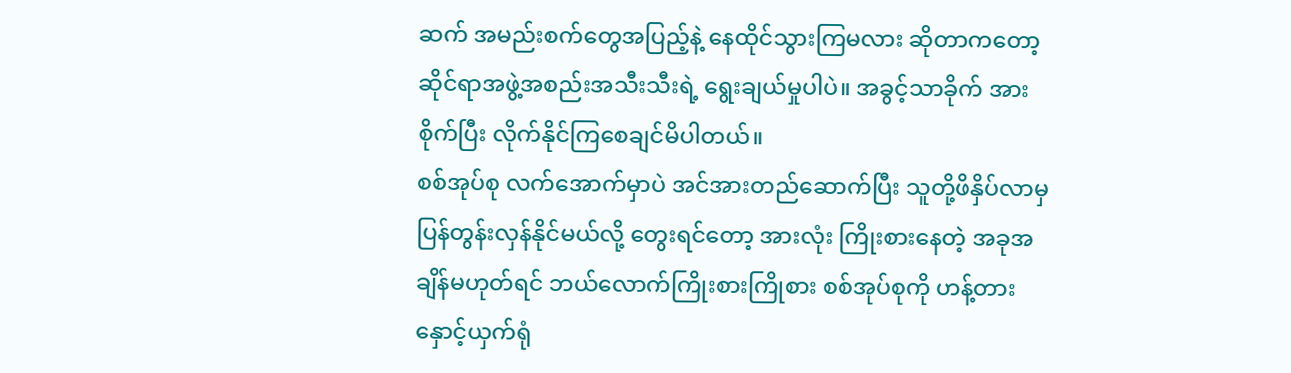ဆက် အမည်းစက်တွေအပြည့်နဲ့ နေထိုင်သွားကြမလား ဆိုတာကတော့ ဆိုင်ရာအဖွဲ့အစည်းအသီးသီးရဲ့ ရွေးချယ်မှုပါပဲ။ အခွင့်သာခိုက် အားစိုက်ပြီး လိုက်နိုင်ကြစေချင်မိပါတယ်။
စစ်အုပ်စု လက်အောက်မှာပဲ အင်အားတည်ဆောက်ပြီး သူတို့ဖိနှိပ်လာမှ ပြန်တွန်းလှန်နိုင်မယ်လို့ တွေးရင်တော့ အားလုံး ကြိုးစားနေတဲ့ အခုအချိန်မဟုတ်ရင် ဘယ်လောက်ကြိုးစားကြိုစား စစ်အုပ်စုကို ဟန့်တားနှောင့်ယှက်ရုံ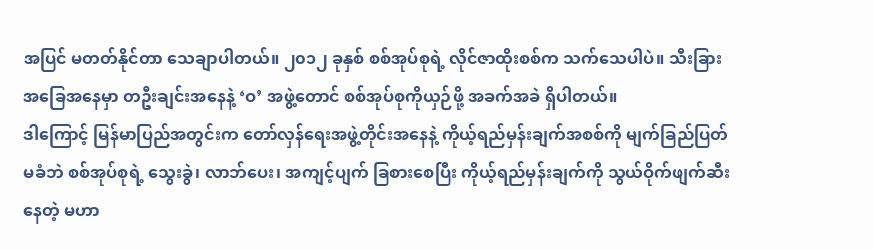အပြင် မတတ်နိုင်တာ သေချာပါတယ်။ ၂၀၁၂ ခုနှစ် စစ်အုပ်စုရဲ့ လိုင်ဇာထိုးစစ်က သက်သေပါပဲ။ သီးခြားအခြေအနေမှာ တဦးချင်းအနေနဲ့ ‘ဝ’ အဖွဲ့တောင် စစ်အုပ်စုကိုယှဉ်ဖို့ အခက်အခဲ ရှိပါတယ်။
ဒါကြောင့် မြန်မာပြည်အတွင်းက တော်လှန်ရေးအဖွဲ့တိုင်းအနေနဲ့ ကိုယ့်ရည်မှန်းချက်အစစ်ကို မျက်ခြည်ပြတ်မခံဘဲ စစ်အုပ်စုရဲ့ သွေးခွဲ၊ လာဘ်ပေး၊ အကျင့်ပျက် ခြစားစေပြီး ကိုယ့်ရည်မှန်းချက်ကို သွယ်ဝိုက်ဖျက်ဆီးနေတဲ့ မဟာ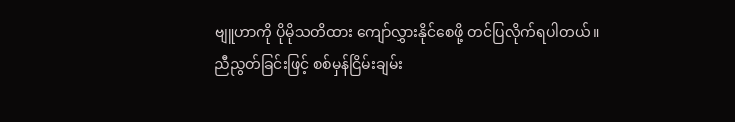ဗျူဟာကို ပိုမိုသတိထား ကျော်လွှားနိုင်စေဖို့ တင်ပြလိုက်ရပါတယ်။
ညီညွတ်ခြင်းဖြင့် စစ်မှန်ငြိမ်းချမ်း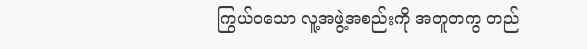ကြွယ်ဝသော လူ့အဖွဲ့အစည်းကို အတူတကွ တည်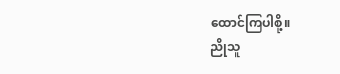ထောင်ကြပါစို့။
ညိုသူ